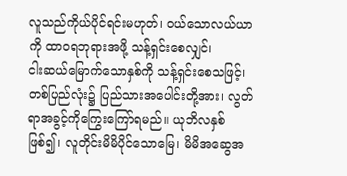လူသည်ကိုယ်ပိုင်ရင်းမဟုတ်၊ ဝယ်သောလယ်ယာကို ထာဝရဘုရားအဖို့ သန့်ရှင်းစေလျှင်၊
ငါးဆယ်မြောက်သောနှစ်ကို သန့်ရှင်းစေသဖြင့်၊ တစ်ပြည်လုံး၌ ပြည်သားအပေါင်းတို့အား၊ လွတ်ရာအခွင့်ကိုကြွေးကြော်ရမည်။ ယုဘိလနှစ်ဖြစ်၍၊ လူတိုင်းမိမိပိုင်သောမြေ၊ မိမိအဆွေအ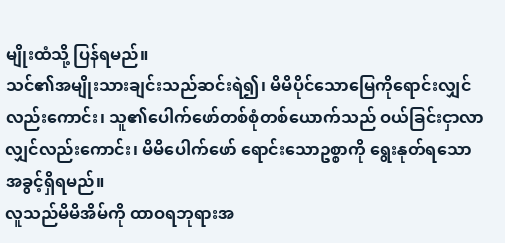မျိုးထံသို့ ပြန်ရမည်။
သင်၏အမျိုးသားချင်းသည်ဆင်းရဲ၍၊ မိမိပိုင်သောမြေကိုရောင်းလျှင်လည်းကောင်း၊ သူ၏ပေါက်ဖော်တစ်စုံတစ်ယောက်သည် ဝယ်ခြင်းငှာလာလျှင်လည်းကောင်း၊ မိမိပေါက်ဖော် ရောင်းသောဥစ္စာကို ရွေးနုတ်ရသောအခွင့်ရှိရမည်။
လူသည်မိမိအိမ်ကို ထာဝရဘုရားအ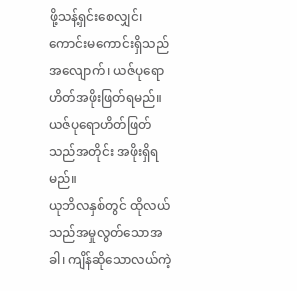ဖို့သန့်ရှင်းစေလျှင်၊ ကောင်းမကောင်းရှိသည်အလျောက်၊ ယဇ်ပုရောဟိတ်အဖိုးဖြတ်ရမည်။ ယဇ်ပုရောဟိတ်ဖြတ်သည်အတိုင်း အဖိုးရှိရမည်။
ယုဘိလနှစ်တွင် ထိုလယ်သည်အမှုလွတ်သောအခါ၊ ကျိန်ဆိုသောလယ်ကဲ့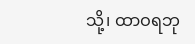သို့၊ ထာဝရဘု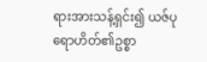ရားအားသန့်ရှင်း၍ ယဇ်ပုရောဟိတ်၏ဥစ္စာ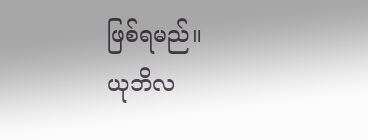ဖြစ်ရမည်။
ယုဘိလ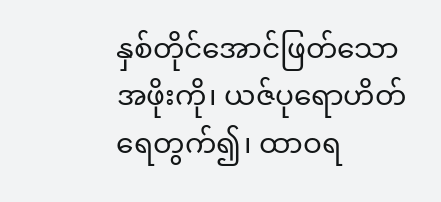နှစ်တိုင်အောင်ဖြတ်သောအဖိုးကို၊ ယဇ်ပုရောဟိတ်ရေတွက်၍၊ ထာဝရ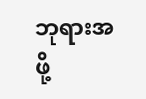ဘုရားအဖို့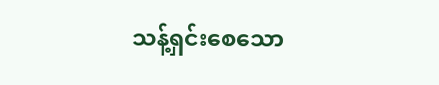သန့်ရှင်းစေသော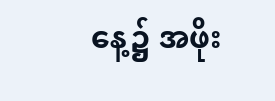နေ့၌ အဖိုး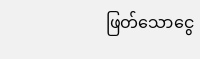ဖြတ်သောငွေ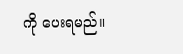ကို ပေးရမည်။